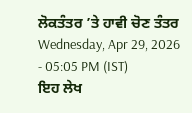ਲੋਕਤੰਤਰ ’ਤੇ ਹਾਵੀ ਚੋਣ ਤੰਤਰ
Wednesday, Apr 29, 2026 - 05:05 PM (IST)
ਇਹ ਲੇਖ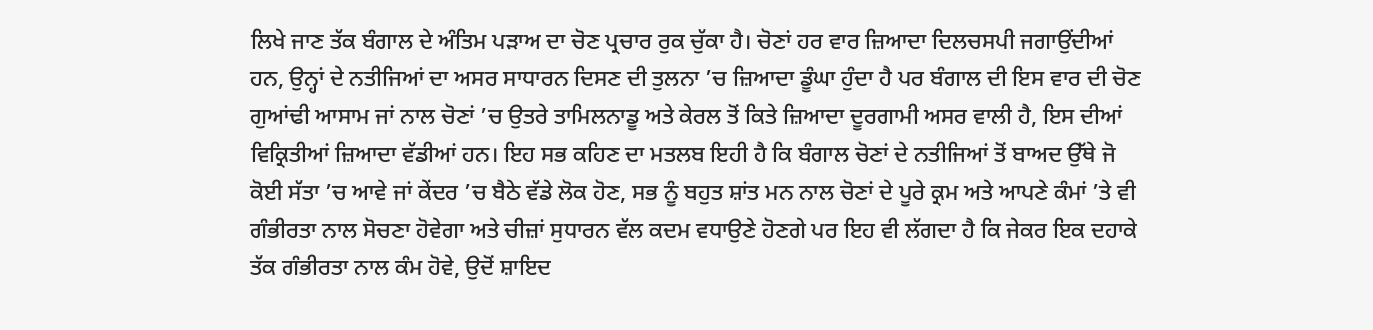ਲਿਖੇ ਜਾਣ ਤੱਕ ਬੰਗਾਲ ਦੇ ਅੰਤਿਮ ਪੜਾਅ ਦਾ ਚੋਣ ਪ੍ਰਚਾਰ ਰੁਕ ਚੁੱਕਾ ਹੈ। ਚੋਣਾਂ ਹਰ ਵਾਰ ਜ਼ਿਆਦਾ ਦਿਲਚਸਪੀ ਜਗਾਉਂਦੀਆਂ ਹਨ, ਉਨ੍ਹਾਂ ਦੇ ਨਤੀਜਿਆਂ ਦਾ ਅਸਰ ਸਾਧਾਰਨ ਦਿਸਣ ਦੀ ਤੁਲਨਾ ’ਚ ਜ਼ਿਆਦਾ ਡੂੰਘਾ ਹੁੰਦਾ ਹੈ ਪਰ ਬੰਗਾਲ ਦੀ ਇਸ ਵਾਰ ਦੀ ਚੋਣ ਗੁਆਂਢੀ ਆਸਾਮ ਜਾਂ ਨਾਲ ਚੋਣਾਂ ’ਚ ਉਤਰੇ ਤਾਮਿਲਨਾਡੂ ਅਤੇ ਕੇਰਲ ਤੋਂ ਕਿਤੇ ਜ਼ਿਆਦਾ ਦੂਰਗਾਮੀ ਅਸਰ ਵਾਲੀ ਹੈ, ਇਸ ਦੀਆਂ ਵਿਕ੍ਰਿਤੀਆਂ ਜ਼ਿਆਦਾ ਵੱਡੀਆਂ ਹਨ। ਇਹ ਸਭ ਕਹਿਣ ਦਾ ਮਤਲਬ ਇਹੀ ਹੈ ਕਿ ਬੰਗਾਲ ਚੋਣਾਂ ਦੇ ਨਤੀਜਿਆਂ ਤੋਂ ਬਾਅਦ ਉੱਥੇ ਜੋ ਕੋਈ ਸੱਤਾ ’ਚ ਆਵੇ ਜਾਂ ਕੇਂਦਰ ’ਚ ਬੈਠੇ ਵੱਡੇ ਲੋਕ ਹੋਣ, ਸਭ ਨੂੰ ਬਹੁਤ ਸ਼ਾਂਤ ਮਨ ਨਾਲ ਚੋਣਾਂ ਦੇ ਪੂਰੇ ਕ੍ਰਮ ਅਤੇ ਆਪਣੇ ਕੰਮਾਂ ’ਤੇ ਵੀ ਗੰਭੀਰਤਾ ਨਾਲ ਸੋਚਣਾ ਹੋਵੇਗਾ ਅਤੇ ਚੀਜ਼ਾਂ ਸੁਧਾਰਨ ਵੱਲ ਕਦਮ ਵਧਾਉਣੇ ਹੋਣਗੇ ਪਰ ਇਹ ਵੀ ਲੱਗਦਾ ਹੈ ਕਿ ਜੇਕਰ ਇਕ ਦਹਾਕੇ ਤੱਕ ਗੰਭੀਰਤਾ ਨਾਲ ਕੰਮ ਹੋਵੇ, ਉਦੋਂ ਸ਼ਾਇਦ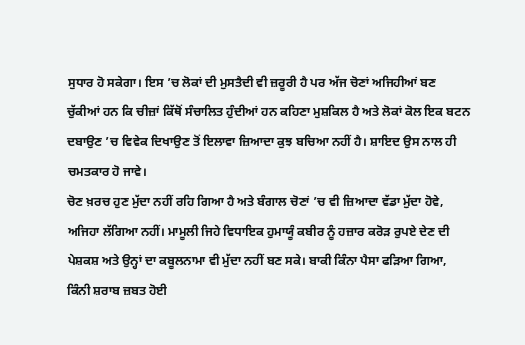ਸੁਧਾਰ ਹੋ ਸਕੇਗਾ। ਇਸ ’ਚ ਲੋਕਾਂ ਦੀ ਮੁਸਤੈਦੀ ਵੀ ਜ਼ਰੂਰੀ ਹੈ ਪਰ ਅੱਜ ਚੋਣਾਂ ਅਜਿਹੀਆਂ ਬਣ ਚੁੱਕੀਆਂ ਹਨ ਕਿ ਚੀਜ਼ਾਂ ਕਿੱਥੋਂ ਸੰਚਾਲਿਤ ਹੁੰਦੀਆਂ ਹਨ ਕਹਿਣਾ ਮੁਸ਼ਕਿਲ ਹੈ ਅਤੇ ਲੋਕਾਂ ਕੋਲ ਇਕ ਬਟਨ ਦਬਾਉਣ ’ਚ ਵਿਵੇਕ ਦਿਖਾਉਣ ਤੋਂ ਇਲਾਵਾ ਜ਼ਿਆਦਾ ਕੁਝ ਬਚਿਆ ਨਹੀਂ ਹੈ। ਸ਼ਾਇਦ ਉਸ ਨਾਲ ਹੀ ਚਮਤਕਾਰ ਹੋ ਜਾਵੇ।
ਚੋਣ ਖ਼ਰਚ ਹੁਣ ਮੁੱਦਾ ਨਹੀਂ ਰਹਿ ਗਿਆ ਹੈ ਅਤੇ ਬੰਗਾਲ ਚੋਣਾਂ ’ਚ ਵੀ ਜ਼ਿਆਦਾ ਵੱਡਾ ਮੁੱਦਾ ਹੋਵੇ, ਅਜਿਹਾ ਲੱਗਿਆ ਨਹੀਂ। ਮਾਮੂਲੀ ਜਿਹੇ ਵਿਧਾਇਕ ਹੁਮਾਯੂੰ ਕਬੀਰ ਨੂੰ ਹਜ਼ਾਰ ਕਰੋੜ ਰੁਪਏ ਦੇਣ ਦੀ ਪੇਸ਼ਕਸ਼ ਅਤੇ ਉਨ੍ਹਾਂ ਦਾ ਕਬੂਲਨਾਮਾ ਵੀ ਮੁੱਦਾ ਨਹੀਂ ਬਣ ਸਕੇ। ਬਾਕੀ ਕਿੰਨਾ ਪੈਸਾ ਫੜਿਆ ਗਿਆ, ਕਿੰਨੀ ਸ਼ਰਾਬ ਜ਼ਬਤ ਹੋਈ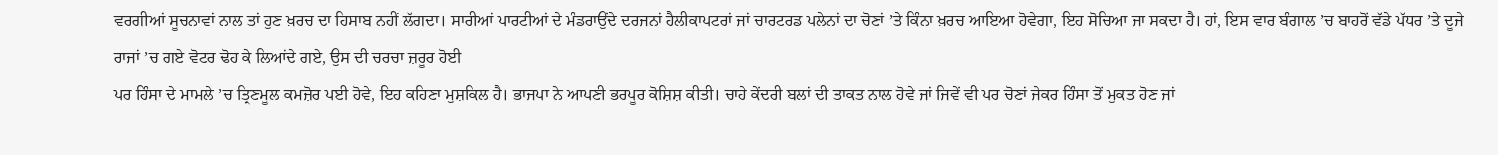ਵਰਗੀਆਂ ਸੂਚਨਾਵਾਂ ਨਾਲ ਤਾਂ ਹੁਣ ਖ਼ਰਚ ਦਾ ਹਿਸਾਬ ਨਹੀਂ ਲੱਗਦਾ। ਸਾਰੀਆਂ ਪਾਰਟੀਆਂ ਦੇ ਮੰਡਰਾਉਂਦੇ ਦਰਜਨਾਂ ਹੈਲੀਕਾਪਟਰਾਂ ਜਾਂ ਚਾਰਟਰਡ ਪਲੇਨਾਂ ਦਾ ਚੋਣਾਂ ’ਤੇ ਕਿੰਨਾ ਖ਼ਰਚ ਆਇਆ ਹੋਵੇਗਾ, ਇਹ ਸੋਚਿਆ ਜਾ ਸਕਦਾ ਹੈ। ਹਾਂ, ਇਸ ਵਾਰ ਬੰਗਾਲ ’ਚ ਬਾਹਰੋਂ ਵੱਡੇ ਪੱਧਰ ’ਤੇ ਦੂਜੇ ਰਾਜਾਂ ’ਚ ਗਏ ਵੋਟਰ ਢੋਹ ਕੇ ਲਿਆਂਦੇ ਗਏ, ਉਸ ਦੀ ਚਰਚਾ ਜ਼ਰੂਰ ਹੋਈ
ਪਰ ਹਿੰਸਾ ਦੇ ਮਾਮਲੇ ’ਚ ਤ੍ਰਿਣਮੂਲ ਕਮਜ਼ੋਰ ਪਈ ਹੋਵੇ, ਇਹ ਕਹਿਣਾ ਮੁਸ਼ਕਿਲ ਹੈ। ਭਾਜਪਾ ਨੇ ਆਪਣੀ ਭਰਪੂਰ ਕੋਸ਼ਿਸ਼ ਕੀਤੀ। ਚਾਹੇ ਕੇਂਦਰੀ ਬਲਾਂ ਦੀ ਤਾਕਤ ਨਾਲ ਹੋਵੇ ਜਾਂ ਜਿਵੇਂ ਵੀ ਪਰ ਚੋਣਾਂ ਜੇਕਰ ਹਿੰਸਾ ਤੋਂ ਮੁਕਤ ਹੋਣ ਜਾਂ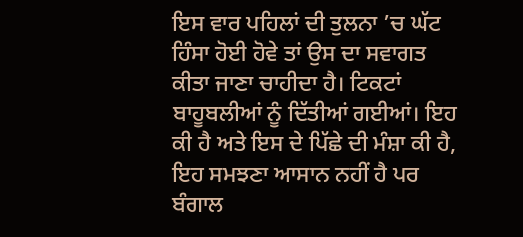ਇਸ ਵਾਰ ਪਹਿਲਾਂ ਦੀ ਤੁਲਨਾ ’ਚ ਘੱਟ ਹਿੰਸਾ ਹੋਈ ਹੋਵੇ ਤਾਂ ਉਸ ਦਾ ਸਵਾਗਤ ਕੀਤਾ ਜਾਣਾ ਚਾਹੀਦਾ ਹੈ। ਟਿਕਟਾਂ ਬਾਹੂਬਲੀਆਂ ਨੂੰ ਦਿੱਤੀਆਂ ਗਈਆਂ। ਇਹ ਕੀ ਹੈ ਅਤੇ ਇਸ ਦੇ ਪਿੱਛੇ ਦੀ ਮੰਸ਼ਾ ਕੀ ਹੈ, ਇਹ ਸਮਝਣਾ ਆਸਾਨ ਨਹੀਂ ਹੈ ਪਰ ਬੰਗਾਲ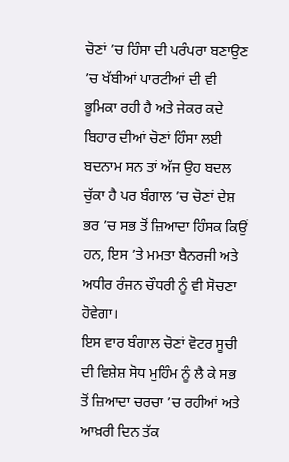ਚੋਣਾਂ ’ਚ ਹਿੰਸਾ ਦੀ ਪਰੰਪਰਾ ਬਣਾਉਣ ’ਚ ਖੱਬੀਆਂ ਪਾਰਟੀਆਂ ਦੀ ਵੀ ਭੂਮਿਕਾ ਰਹੀ ਹੈ ਅਤੇ ਜੇਕਰ ਕਦੇ ਬਿਹਾਰ ਦੀਆਂ ਚੋਣਾਂ ਹਿੰਸਾ ਲਈ ਬਦਨਾਮ ਸਨ ਤਾਂ ਅੱਜ ਉਹ ਬਦਲ ਚੁੱਕਾ ਹੈ ਪਰ ਬੰਗਾਲ ’ਚ ਚੋਣਾਂ ਦੇਸ਼ ਭਰ ’ਚ ਸਭ ਤੋਂ ਜ਼ਿਆਦਾ ਹਿੰਸਕ ਕਿਉਂ ਹਨ, ਇਸ ’ਤੇ ਮਮਤਾ ਬੈਨਰਜੀ ਅਤੇ ਅਧੀਰ ਰੰਜਨ ਚੌਧਰੀ ਨੂੰ ਵੀ ਸੋਚਣਾ ਹੋਵੇਗਾ।
ਇਸ ਵਾਰ ਬੰਗਾਲ ਚੋਣਾਂ ਵੋਟਰ ਸੂਚੀ ਦੀ ਵਿਸ਼ੇਸ਼ ਸੋਧ ਮੁਹਿੰਮ ਨੂੰ ਲੈ ਕੇ ਸਭ ਤੋਂ ਜ਼ਿਆਦਾ ਚਰਚਾ ’ਚ ਰਹੀਆਂ ਅਤੇ ਆਖ਼ਰੀ ਦਿਨ ਤੱਕ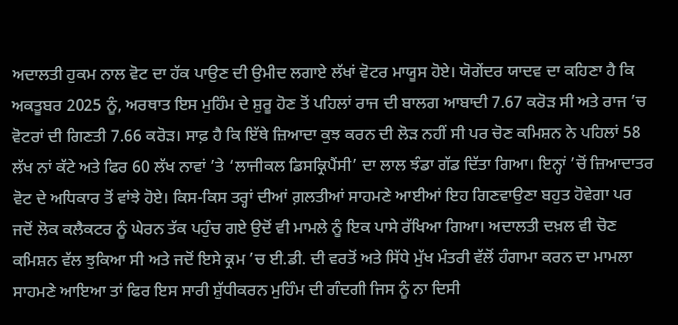ਅਦਾਲਤੀ ਹੁਕਮ ਨਾਲ ਵੋਟ ਦਾ ਹੱਕ ਪਾਉਣ ਦੀ ਉਮੀਦ ਲਗਾਏ ਲੱਖਾਂ ਵੋਟਰ ਮਾਯੂਸ ਹੋਏ। ਯੋਗੇਂਦਰ ਯਾਦਵ ਦਾ ਕਹਿਣਾ ਹੈ ਕਿ ਅਕਤੂਬਰ 2025 ਨੂੰ, ਅਰਥਾਤ ਇਸ ਮੁਹਿੰਮ ਦੇ ਸ਼ੁਰੂ ਹੋਣ ਤੋਂ ਪਹਿਲਾਂ ਰਾਜ ਦੀ ਬਾਲਗ ਆਬਾਦੀ 7.67 ਕਰੋੜ ਸੀ ਅਤੇ ਰਾਜ ’ਚ ਵੋਟਰਾਂ ਦੀ ਗਿਣਤੀ 7.66 ਕਰੋੜ। ਸਾਫ਼ ਹੈ ਕਿ ਇੱਥੇ ਜ਼ਿਆਦਾ ਕੁਝ ਕਰਨ ਦੀ ਲੋੜ ਨਹੀਂ ਸੀ ਪਰ ਚੋਣ ਕਮਿਸ਼ਨ ਨੇ ਪਹਿਲਾਂ 58 ਲੱਖ ਨਾਂ ਕੱਟੇ ਅਤੇ ਫਿਰ 60 ਲੱਖ ਨਾਵਾਂ ’ਤੇ ‘ਲਾਜੀਕਲ ਡਿਸਕ੍ਰਿਪੈਂਸੀ’ ਦਾ ਲਾਲ ਝੰਡਾ ਗੱਡ ਦਿੱਤਾ ਗਿਆ। ਇਨ੍ਹਾਂ ’ਚੋਂ ਜ਼ਿਆਦਾਤਰ ਵੋਟ ਦੇ ਅਧਿਕਾਰ ਤੋਂ ਵਾਂਝੇ ਹੋਏ। ਕਿਸ-ਕਿਸ ਤਰ੍ਹਾਂ ਦੀਆਂ ਗ਼ਲਤੀਆਂ ਸਾਹਮਣੇ ਆਈਆਂ ਇਹ ਗਿਣਵਾਉਣਾ ਬਹੁਤ ਹੋਵੇਗਾ ਪਰ ਜਦੋਂ ਲੋਕ ਕਲੈਕਟਰ ਨੂੰ ਘੇਰਨ ਤੱਕ ਪਹੁੰਚ ਗਏ ਉਦੋਂ ਵੀ ਮਾਮਲੇ ਨੂੰ ਇਕ ਪਾਸੇ ਰੱਖਿਆ ਗਿਆ। ਅਦਾਲਤੀ ਦਖ਼ਲ ਵੀ ਚੋਣ ਕਮਿਸ਼ਨ ਵੱਲ ਝੁਕਿਆ ਸੀ ਅਤੇ ਜਦੋਂ ਇਸੇ ਕ੍ਰਮ ’ਚ ਈ.ਡੀ. ਦੀ ਵਰਤੋਂ ਅਤੇ ਸਿੱਧੇ ਮੁੱਖ ਮੰਤਰੀ ਵੱਲੋਂ ਹੰਗਾਮਾ ਕਰਨ ਦਾ ਮਾਮਲਾ ਸਾਹਮਣੇ ਆਇਆ ਤਾਂ ਫਿਰ ਇਸ ਸਾਰੀ ਸ਼ੁੱਧੀਕਰਨ ਮੁਹਿੰਮ ਦੀ ਗੰਦਗੀ ਜਿਸ ਨੂੰ ਨਾ ਦਿਸੀ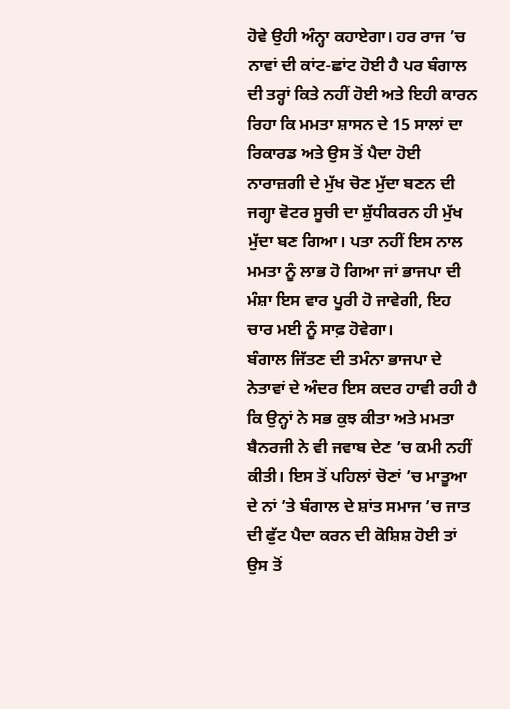ਹੋਵੇ ਉਹੀ ਅੰਨ੍ਹਾ ਕਹਾਏਗਾ। ਹਰ ਰਾਜ ’ਚ ਨਾਵਾਂ ਦੀ ਕਾਂਟ-ਛਾਂਟ ਹੋਈ ਹੈ ਪਰ ਬੰਗਾਲ ਦੀ ਤਰ੍ਹਾਂ ਕਿਤੇ ਨਹੀਂ ਹੋਈ ਅਤੇ ਇਹੀ ਕਾਰਨ ਰਿਹਾ ਕਿ ਮਮਤਾ ਸ਼ਾਸਨ ਦੇ 15 ਸਾਲਾਂ ਦਾ ਰਿਕਾਰਡ ਅਤੇ ਉਸ ਤੋਂ ਪੈਦਾ ਹੋਈ ਨਾਰਾਜ਼ਗੀ ਦੇ ਮੁੱਖ ਚੋਣ ਮੁੱਦਾ ਬਣਨ ਦੀ ਜਗ੍ਹਾ ਵੋਟਰ ਸੂਚੀ ਦਾ ਸ਼ੁੱਧੀਕਰਨ ਹੀ ਮੁੱਖ ਮੁੱਦਾ ਬਣ ਗਿਆ। ਪਤਾ ਨਹੀਂ ਇਸ ਨਾਲ ਮਮਤਾ ਨੂੰ ਲਾਭ ਹੋ ਗਿਆ ਜਾਂ ਭਾਜਪਾ ਦੀ ਮੰਸ਼ਾ ਇਸ ਵਾਰ ਪੂਰੀ ਹੋ ਜਾਵੇਗੀ, ਇਹ ਚਾਰ ਮਈ ਨੂੰ ਸਾਫ਼ ਹੋਵੇਗਾ।
ਬੰਗਾਲ ਜਿੱਤਣ ਦੀ ਤਮੰਨਾ ਭਾਜਪਾ ਦੇ ਨੇਤਾਵਾਂ ਦੇ ਅੰਦਰ ਇਸ ਕਦਰ ਹਾਵੀ ਰਹੀ ਹੈ ਕਿ ਉਨ੍ਹਾਂ ਨੇ ਸਭ ਕੁਝ ਕੀਤਾ ਅਤੇ ਮਮਤਾ ਬੈਨਰਜੀ ਨੇ ਵੀ ਜਵਾਬ ਦੇਣ ’ਚ ਕਮੀ ਨਹੀਂ ਕੀਤੀ। ਇਸ ਤੋਂ ਪਹਿਲਾਂ ਚੋਣਾਂ ’ਚ ਮਾਤੂਆ ਦੇ ਨਾਂ ’ਤੇ ਬੰਗਾਲ ਦੇ ਸ਼ਾਂਤ ਸਮਾਜ ’ਚ ਜਾਤ ਦੀ ਫੁੱਟ ਪੈਦਾ ਕਰਨ ਦੀ ਕੋਸ਼ਿਸ਼ ਹੋਈ ਤਾਂ ਉਸ ਤੋਂ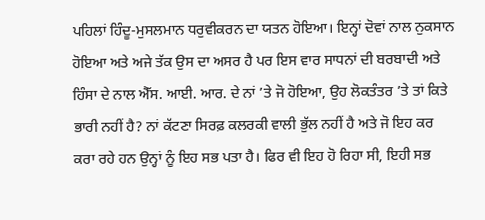ਪਹਿਲਾਂ ਹਿੰਦੂ-ਮੁਸਲਮਾਨ ਧਰੁਵੀਕਰਨ ਦਾ ਯਤਨ ਹੋਇਆ। ਇਨ੍ਹਾਂ ਦੋਵਾਂ ਨਾਲ ਨੁਕਸਾਨ ਹੋਇਆ ਅਤੇ ਅਜੇ ਤੱਕ ਉਸ ਦਾ ਅਸਰ ਹੈ ਪਰ ਇਸ ਵਾਰ ਸਾਧਨਾਂ ਦੀ ਬਰਬਾਦੀ ਅਤੇ ਹਿੰਸਾ ਦੇ ਨਾਲ ਐੱਸ. ਆਈ. ਆਰ. ਦੇ ਨਾਂ ’ਤੇ ਜੋ ਹੋਇਆ, ਉਹ ਲੋਕਤੰਤਰ ’ਤੇ ਤਾਂ ਕਿਤੇ ਭਾਰੀ ਨਹੀਂ ਹੈ? ਨਾਂ ਕੱਟਣਾ ਸਿਰਫ਼ ਕਲਰਕੀ ਵਾਲੀ ਭੁੱਲ ਨਹੀਂ ਹੈ ਅਤੇ ਜੋ ਇਹ ਕਰ ਕਰਾ ਰਹੇ ਹਨ ਉਨ੍ਹਾਂ ਨੂੰ ਇਹ ਸਭ ਪਤਾ ਹੈ। ਫਿਰ ਵੀ ਇਹ ਹੋ ਰਿਹਾ ਸੀ, ਇਹੀ ਸਭ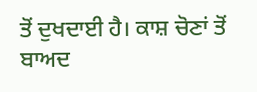ਤੋਂ ਦੁਖਦਾਈ ਹੈ। ਕਾਸ਼ ਚੋਣਾਂ ਤੋਂ ਬਾਅਦ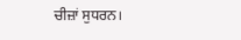ਚੀਜ਼ਾਂ ਸੁਧਰਨ।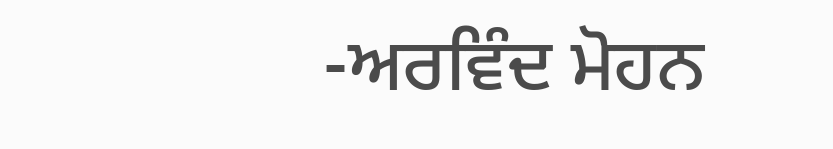-ਅਰਵਿੰਦ ਮੋਹਨ